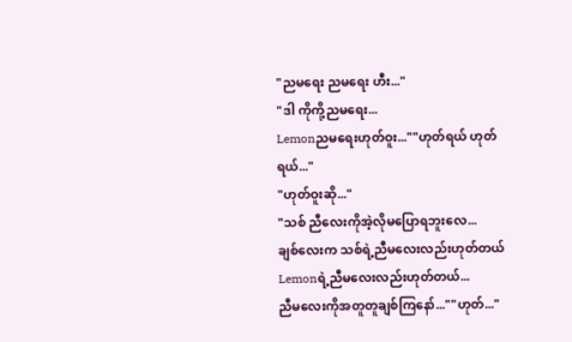"ညမရေး ညမရေး ဟီး..."
"ဒါ ကိုကို့ညမရေး...
Lemonညမရေးဟုတ်ဝူး...""ဟုတ်ရယ် ဟုတ်ရယ်..."
"ဟုတ်ဝူးဆို..."
"သစ် ညီလေးကိုအဲ့လိုမပြောရဘူးလေ...
ချစ်လေးက သစ်ရဲ့ညီမလေးလည်းဟုတ်တယ် Lemonရဲ့ညီမလေးလည်းဟုတ်တယ်...
ညီမလေးကိုအတူတူချစ်ကြနော်...""ဟုတ်..."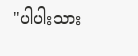"ပါပါးသား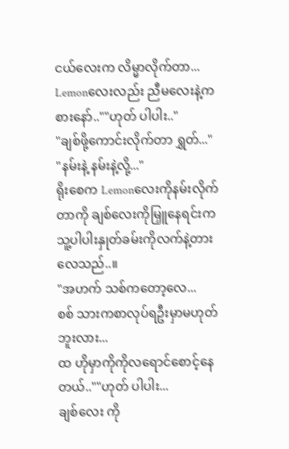ငယ်လေးက လိမ္မာလိုက်တာ...
Lemonလေးလည်း ညီမလေးနဲ့ကစားနော်..""ဟုတ် ပါပါး.."
"ချစ်ဖို့ကောင်းလိုက်တာ ရွှတ်..."
"နမ်းနဲ့ နမ်းနဲ့လို့..."
ရိုးစေက Lemonလေးကိုနမ်းလိုက်တာကို ချစ်လေးကိုမြှူနေရင်းက သူ့ပါပါးနှုတ်ခမ်းကိုလက်နဲ့တားလေသည်..။
"အဟက် သစ်ကတော့လေ...
စစ် သားကစာလုပ်ရဦးမှာမဟုတ်ဘူးလား...
ထ ဟိုမှာကိုကိုလရောင်စောင့်နေတယ်..""ဟုတ် ပါပါး...
ချစ်လေး ကို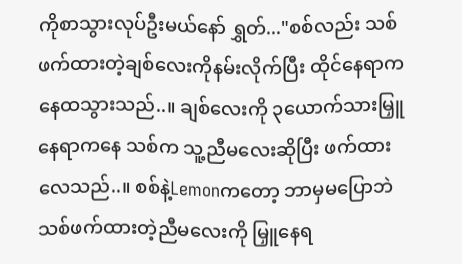ကိုစာသွားလုပ်ဦးမယ်နော် ရွှတ်..."စစ်လည်း သစ်ဖက်ထားတဲ့ချစ်လေးကိုနမ်းလိုက်ပြီး ထိုင်နေရာကနေထသွားသည်..။ ချစ်လေးကို ၃ယောက်သားမြှူနေရာကနေ သစ်က သူ့ညီမလေးဆိုပြီး ဖက်ထားလေသည်..။ စစ်နဲ့Lemonကတော့ ဘာမှမပြောဘဲ သစ်ဖက်ထားတဲ့ညီမလေးကို မြှူနေရ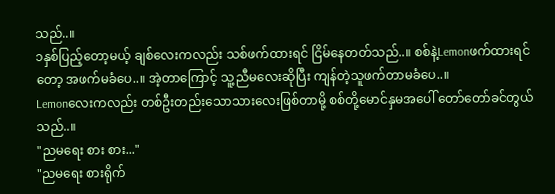သည်..။
၁နှစ်ပြည့်တော့မယ့် ချစ်လေးကလည်း သစ်ဖက်ထားရင် ငြိမ်နေတတ်သည်..။ စစ်နဲ့Lemonဖက်ထားရင်တော့ အဖက်မခံပေ..။ အဲ့တာကြောင့် သူ့ညီမလေးဆိုပြီး ကျန်တဲ့သူဖက်တာမခံပေ..။
Lemonလေးကလည်း တစ်ဦးတည်းသောသားလေးဖြစ်တာမို့ စစ်တို့မောင်နှမအပေါ် တော်တော်ခင်တွယ်သည်..။
"ညမရေး စား စား..."
"ညမရေး စားရိုက်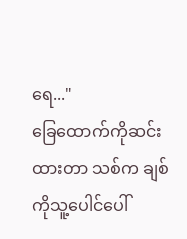ရေ..."
ခြေထောက်ကိုဆင်းထားတာ သစ်က ချစ်ကိုသူ့ပေါင်ပေါ်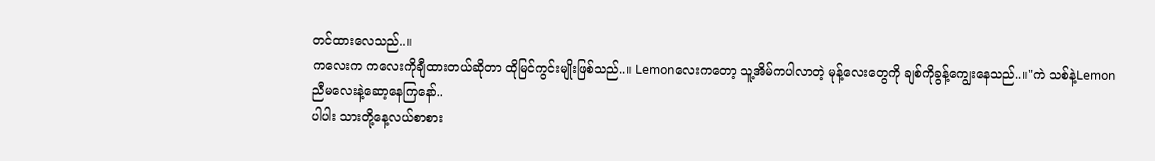တင်ထားလေသည်..။
ကလေးက ကလေးကိုချီထားတယ်ဆိုတာ ထိုမြင်ကွင်းမျိုးဖြစ်သည်..။ Lemonလေးကတော့ သူ့အိမ်ကပါလာတဲ့ မုန့်လေးတွေကို ချစ်ကိုခွန့်ကျွေးနေသည်..။"ကဲ သစ်နဲ့Lemon ညီမလေးနဲ့ဆော့နေကြနော်..
ပါပါး သားတို့နေ့လယ်စာစား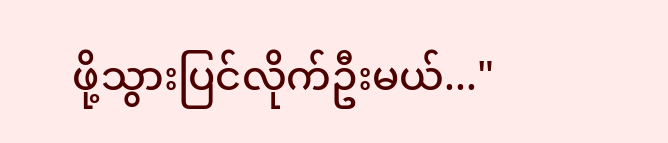ဖို့သွားပြင်လိုက်ဦးမယ်..."